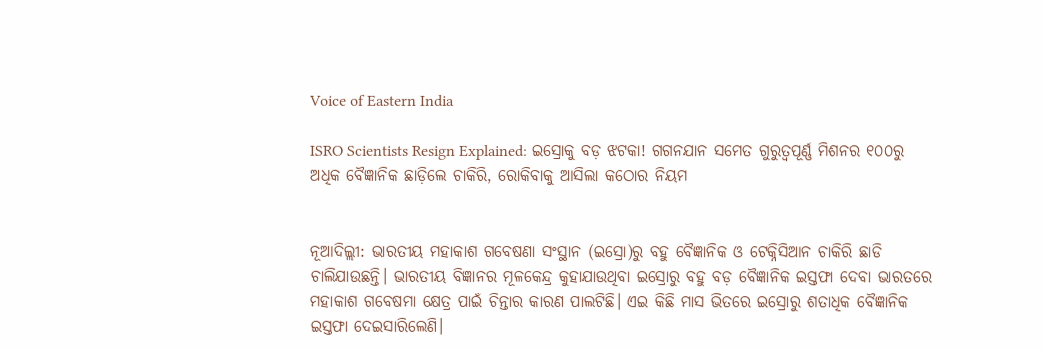Voice of Eastern India

ISRO Scientists Resign Explained: ଇସ୍ରୋକୁ ବଡ଼ ଝଟକା! ଗଗନଯାନ ସମେତ ଗୁରୁତ୍ୱପୂର୍ଣ୍ଣ ମିଶନର ୧୦୦ରୁ ଅଧିକ ବୈଜ୍ଞାନିକ ଛାଡ଼ିଲେ ଚାକିରି, ରୋକିବାକୁ ଆସିଲା କଠୋର ନିୟମ


ନୂଆଦିଲ୍ଲୀ: ଭାରତୀୟ ମହାକାଶ ଗବେଷଣା ସଂସ୍ଥାନ (ଇସ୍ରୋ)ରୁ ବହୁ ବୈଜ୍ଞାନିକ ଓ ଟେକ୍ନିସିଆନ ଚାକିରି ଛାଡି ଚାଲିଯାଉଛନ୍ତି। ଭାରତୀୟ ବିଜ୍ଞାନର ମୂଳକେନ୍ଦ୍ର କୁହାଯାଉଥିବା ଇସ୍ରୋରୁ ବହୁ ବଡ଼ ବୈଜ୍ଞାନିକ ଇସ୍ତଫା ଦେବା ଭାରତରେ ମହାକାଶ ଗବେଷମା କ୍ଷେତ୍ର ପାଇଁ ଚିନ୍ତାର କାରଣ ପାଲଟିଛି। ଏଇ କିଛି ମାସ ଭିତରେ ଇସ୍ରୋରୁ ଶତାଧିକ ବୈଜ୍ଞାନିକ ଇସ୍ତଫା ଦେଇସାରିଲେଣି।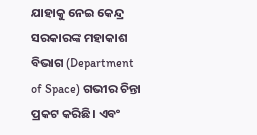ଯାହାକୁ ନେଇ କେନ୍ଦ୍ର ସରକାରଙ୍କ ମହାକାଶ ବିଭାଗ (Department of Space) ଗଭୀର ଚିନ୍ତା ପ୍ରକଟ କରିଛି। ଏବଂ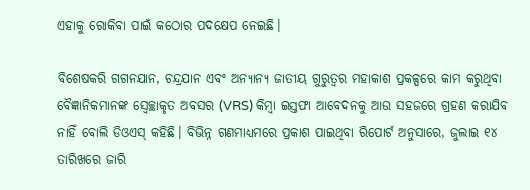ଏହାକୁ ରୋକିବା ପାଇଁ କଠୋର ପଦକ୍ଷେପ ନେଇଛି।

ବିଶେଷକରି ଗଗନଯାନ, ଚନ୍ଦ୍ରଯାନ ଏବଂ ଅନ୍ୟାନ୍ୟ ଜାତୀୟ ଗୁରୁତ୍ୱର ମହାକାଶ ପ୍ରକଳ୍ପରେ କାମ କରୁଥିବା ବୈଜ୍ଞାନିକମାନଙ୍କ ସ୍ୱେଚ୍ଛାକୃତ ଅବସର (VRS) କିମ୍ବା ଇସ୍ତଫା ଆବେଦନକୁ ଆଉ ସହଜରେ ଗ୍ରହଣ କରାଯିବ ନାହିଁ ବୋଲି ଡିଓଏସ୍ କହିଛି। ବିଭିନ୍ନ ଗଣମାଧ୍ୟମରେ ପ୍ରକାଶ ପାଇଥିବା ରିପୋର୍ଟ ଅନୁସାରେ, ଜୁଲାଇ ୧୪ ତାରିଖରେ ଜାରି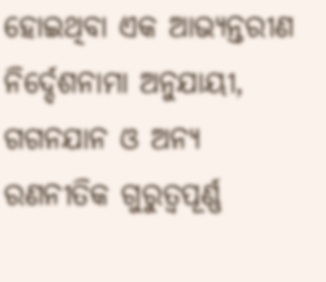ହୋଇଥିବା ଏକ ଆଭ୍ୟନ୍ତରୀଣ ନିର୍ଦ୍ଦେଶନାମା ଅନୁଯାୟୀ, ଗଗନଯାନ ଓ ଅନ୍ୟ ରଣନୀତିକ ଗୁରୁତ୍ୱପୂର୍ଣ୍ଣ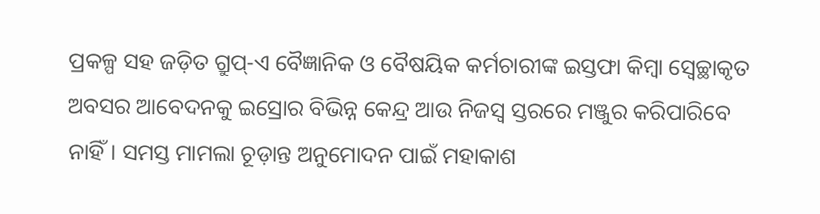ପ୍ରକଳ୍ପ ସହ ଜଡ଼ିତ ଗ୍ରୁପ୍-ଏ ବୈଜ୍ଞାନିକ ଓ ବୈଷୟିକ କର୍ମଚାରୀଙ୍କ ଇସ୍ତଫା କିମ୍ବା ସ୍ୱେଚ୍ଛାକୃତ ଅବସର ଆବେଦନକୁ ଇସ୍ରୋର ବିଭିନ୍ନ କେନ୍ଦ୍ର ଆଉ ନିଜସ୍ୱ ସ୍ତରରେ ମଞ୍ଜୁର କରିପାରିବେ ନାହିଁ। ସମସ୍ତ ମାମଲା ଚୂଡ଼ାନ୍ତ ଅନୁମୋଦନ ପାଇଁ ମହାକାଶ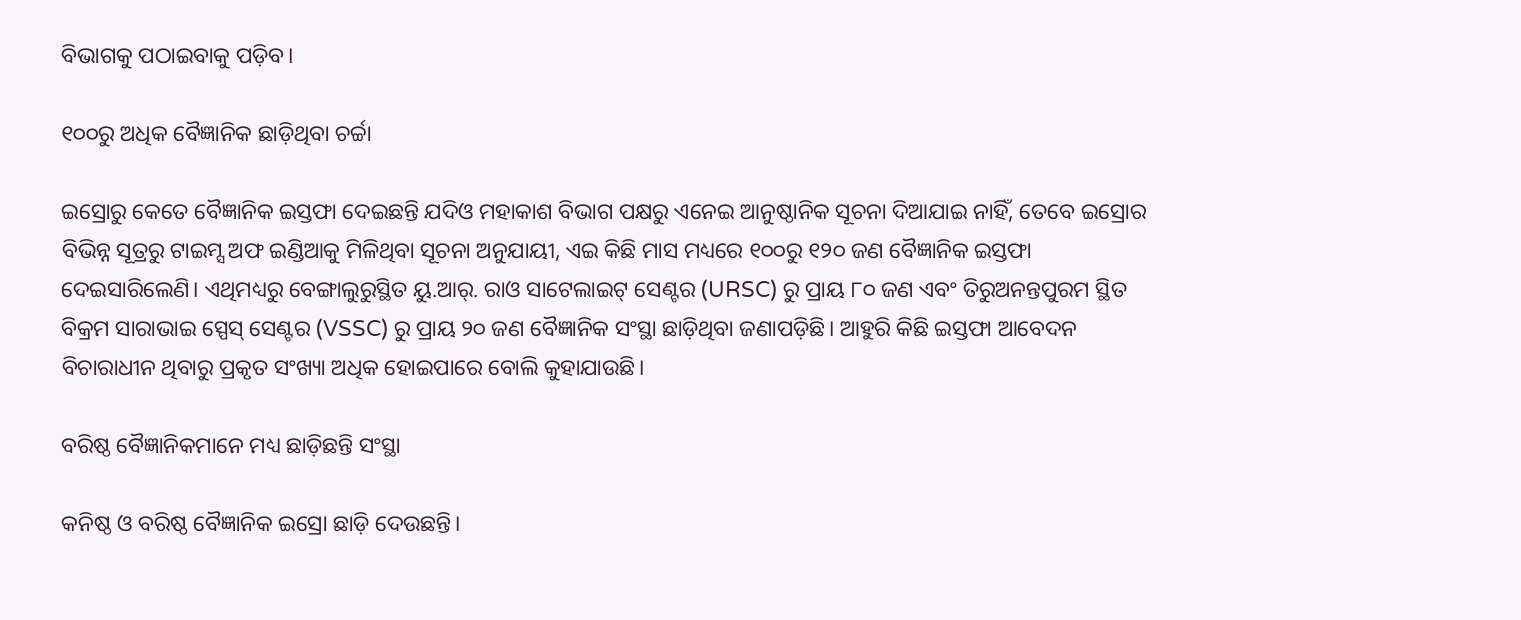ବିଭାଗକୁ ପଠାଇବାକୁ ପଡ଼ିବ।

୧୦୦ରୁ ଅଧିକ ବୈଜ୍ଞାନିକ ଛାଡ଼ିଥିବା ଚର୍ଚ୍ଚା

ଇସ୍ରୋରୁ କେତେ ବୈଜ୍ଞାନିକ ଇସ୍ତଫା ଦେଇଛନ୍ତି ଯଦିଓ ମହାକାଶ ବିଭାଗ ପକ୍ଷରୁ ଏନେଇ ଆନୁଷ୍ଠାନିକ ସୂଚନା ଦିଆଯାଇ ନାହିଁ, ତେବେ ଇସ୍ରୋର ବିଭିନ୍ନ ସୂତ୍ରରୁ ଟାଇମ୍ସ ଅଫ ଇଣ୍ଡିଆକୁ ମିଳିଥିବା ସୂଚନା ଅନୁଯାୟୀ, ଏଇ କିଛି ମାସ ମଧ୍ୟରେ ୧୦୦ରୁ ୧୨୦ ଜଣ ବୈଜ୍ଞାନିକ ଇସ୍ତଫା ଦେଇସାରିଲେଣି। ଏଥିମଧ୍ୟରୁ ବେଙ୍ଗାଲୁରୁସ୍ଥିତ ୟୁ.ଆର୍. ରାଓ ସାଟେଲାଇଟ୍ ସେଣ୍ଟର (URSC) ରୁ ପ୍ରାୟ ୮୦ ଜଣ ଏବଂ ତିରୁଅନନ୍ତପୁରମ ସ୍ଥିତ ବିକ୍ରମ ସାରାଭାଇ ସ୍ପେସ୍ ସେଣ୍ଟର (VSSC) ରୁ ପ୍ରାୟ ୨୦ ଜଣ ବୈଜ୍ଞାନିକ ସଂସ୍ଥା ଛାଡ଼ିଥିବା ଜଣାପଡ଼ିଛି। ଆହୁରି କିଛି ଇସ୍ତଫା ଆବେଦନ ବିଚାରାଧୀନ ଥିବାରୁ ପ୍ରକୃତ ସଂଖ୍ୟା ଅଧିକ ହୋଇପାରେ ବୋଲି କୁହାଯାଉଛି।

ବରିଷ୍ଠ ବୈଜ୍ଞାନିକମାନେ ମଧ୍ୟ ଛାଡ଼ିଛନ୍ତି ସଂସ୍ଥା

କନିଷ୍ଠ ଓ ବରିଷ୍ଠ ବୈଜ୍ଞାନିକ ଇସ୍ରୋ ଛାଡ଼ି ଦେଉଛନ୍ତି।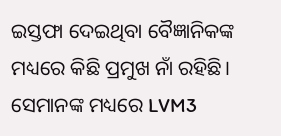ଇସ୍ତଫା ଦେଇଥିବା ବୈଜ୍ଞାନିକଙ୍କ ମଧ୍ୟରେ କିଛି ପ୍ରମୁଖ ନାଁ ରହିଛି। ସେମାନଙ୍କ ମଧ୍ୟରେ LVM3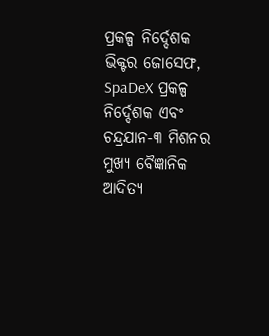ପ୍ରକଳ୍ପ ନିର୍ଦ୍ଦେଶକ ଭିକ୍ଟର ଜୋସେଫ, SpaDeX ପ୍ରକଳ୍ପ ନିର୍ଦ୍ଦେଶକ ଏବଂ ଚନ୍ଦ୍ରଯାନ-୩ ମିଶନର ମୁଖ୍ୟ ବୈଜ୍ଞାନିକ ଆଦିତ୍ୟ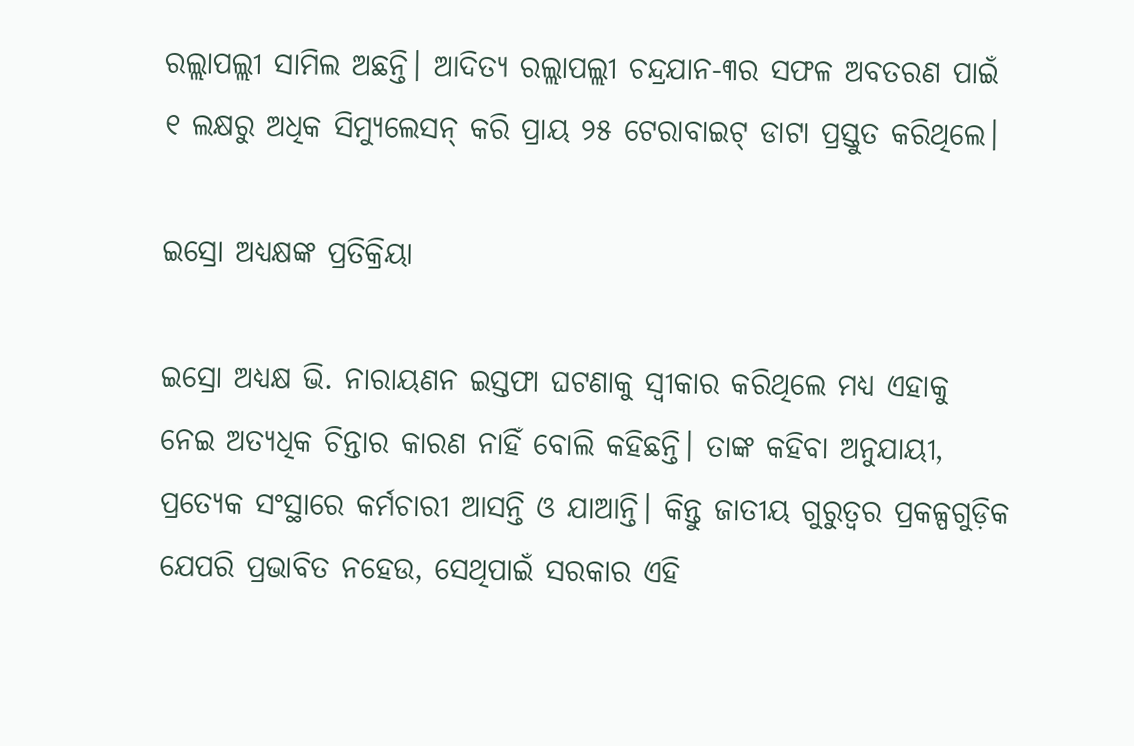ରଲ୍ଲାପଲ୍ଲୀ ସାମିଲ ଅଛନ୍ତି। ଆଦିତ୍ୟ ରଲ୍ଲାପଲ୍ଲୀ ଚନ୍ଦ୍ରଯାନ-୩ର ସଫଳ ଅବତରଣ ପାଇଁ ୧ ଲକ୍ଷରୁ ଅଧିକ ସିମ୍ୟୁଲେସନ୍ କରି ପ୍ରାୟ ୨୫ ଟେରାବାଇଟ୍ ଡାଟା ପ୍ରସ୍ତୁତ କରିଥିଲେ।

ଇସ୍ରୋ ଅଧ୍ୟକ୍ଷଙ୍କ ପ୍ରତିକ୍ରିୟା

ଇସ୍ରୋ ଅଧ୍ୟକ୍ଷ ଭି. ନାରାୟଣନ ଇସ୍ତଫା ଘଟଣାକୁ ସ୍ୱୀକାର କରିଥିଲେ ମଧ୍ୟ ଏହାକୁ ନେଇ ଅତ୍ୟଧିକ ଚିନ୍ତାର କାରଣ ନାହିଁ ବୋଲି କହିଛନ୍ତି। ତାଙ୍କ କହିବା ଅନୁଯାୟୀ, ପ୍ରତ୍ୟେକ ସଂସ୍ଥାରେ କର୍ମଚାରୀ ଆସନ୍ତି ଓ ଯାଆନ୍ତି। କିନ୍ତୁ ଜାତୀୟ ଗୁରୁତ୍ୱର ପ୍ରକଳ୍ପଗୁଡ଼ିକ ଯେପରି ପ୍ରଭାବିତ ନହେଉ, ସେଥିପାଇଁ ସରକାର ଏହି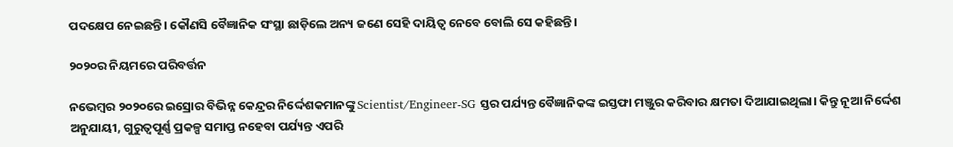ପଦକ୍ଷେପ ନେଇଛନ୍ତି। କୌଣସି ବୈଜ୍ଞାନିକ ସଂସ୍ଥା ଛାଡ଼ିଲେ ଅନ୍ୟ ଜଣେ ସେହି ଦାୟିତ୍ୱ ନେବେ ବୋଲି ସେ କହିଛନ୍ତି।

୨୦୨୦ର ନିୟମରେ ପରିବର୍ତ୍ତନ

ନଭେମ୍ବର ୨୦୨୦ରେ ଇସ୍ରୋର ବିଭିନ୍ନ କେନ୍ଦ୍ରର ନିର୍ଦ୍ଦେଶକମାନଙ୍କୁ Scientist/Engineer-SG ସ୍ତର ପର୍ଯ୍ୟନ୍ତ ବୈଜ୍ଞାନିକଙ୍କ ଇସ୍ତଫା ମଞ୍ଜୁର କରିବାର କ୍ଷମତା ଦିଆଯାଇଥିଲା। କିନ୍ତୁ ନୂଆ ନିର୍ଦ୍ଦେଶ ଅନୁଯାୟୀ, ଗୁରୁତ୍ୱପୂର୍ଣ୍ଣ ପ୍ରକଳ୍ପ ସମାପ୍ତ ନହେବା ପର୍ଯ୍ୟନ୍ତ ଏପରି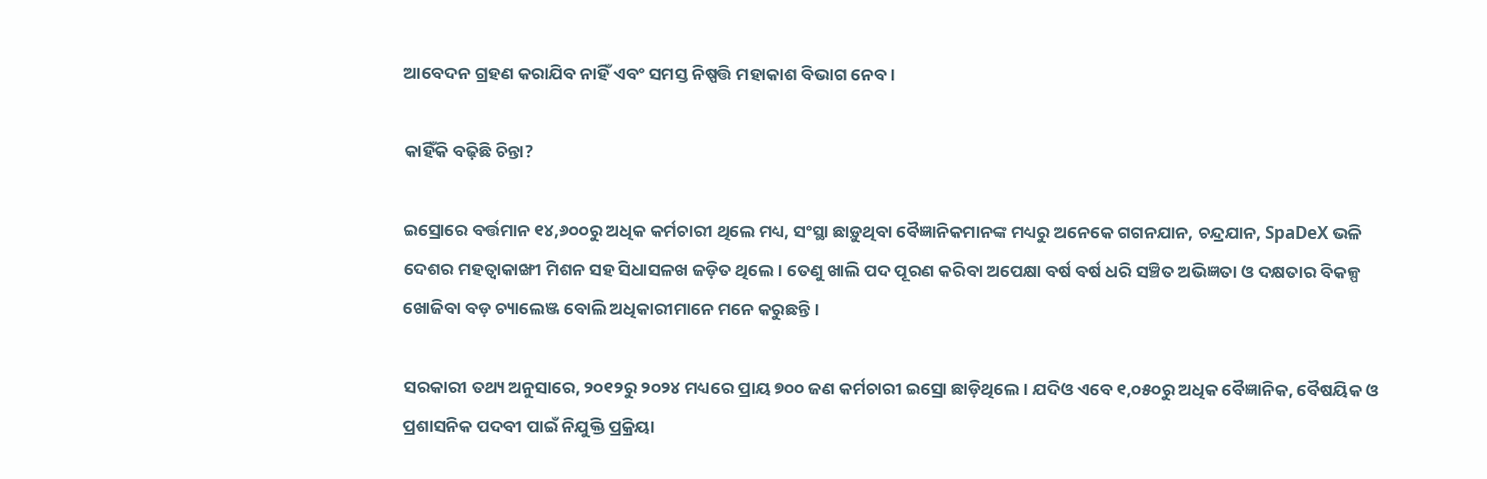ଆବେଦନ ଗ୍ରହଣ କରାଯିବ ନାହିଁ ଏବଂ ସମସ୍ତ ନିଷ୍ପତ୍ତି ମହାକାଶ ବିଭାଗ ନେବ।

କାହିଁକି ବଢ଼ିଛି ଚିନ୍ତା?

ଇସ୍ରୋରେ ବର୍ତ୍ତମାନ ୧୪,୬୦୦ରୁ ଅଧିକ କର୍ମଚାରୀ ଥିଲେ ମଧ୍ୟ, ସଂସ୍ଥା ଛାଡ଼ୁଥିବା ବୈଜ୍ଞାନିକମାନଙ୍କ ମଧ୍ୟରୁ ଅନେକେ ଗଗନଯାନ, ଚନ୍ଦ୍ରଯାନ, SpaDeX ଭଳି ଦେଶର ମହତ୍ୱାକାଙ୍ଖୀ ମିଶନ ସହ ସିଧାସଳଖ ଜଡ଼ିତ ଥିଲେ। ତେଣୁ ଖାଲି ପଦ ପୂରଣ କରିବା ଅପେକ୍ଷା ବର୍ଷ ବର୍ଷ ଧରି ସଞ୍ଚିତ ଅଭିଜ୍ଞତା ଓ ଦକ୍ଷତାର ବିକଳ୍ପ ଖୋଜିବା ବଡ଼ ଚ୍ୟାଲେଞ୍ଜ ବୋଲି ଅଧିକାରୀମାନେ ମନେ କରୁଛନ୍ତି।

ସରକାରୀ ତଥ୍ୟ ଅନୁସାରେ, ୨୦୧୨ରୁ ୨୦୨୪ ମଧ୍ୟରେ ପ୍ରାୟ ୭୦୦ ଜଣ କର୍ମଚାରୀ ଇସ୍ରୋ ଛାଡ଼ିଥିଲେ। ଯଦିଓ ଏବେ ୧,୦୫୦ରୁ ଅଧିକ ବୈଜ୍ଞାନିକ, ବୈଷୟିକ ଓ ପ୍ରଶାସନିକ ପଦବୀ ପାଇଁ ନିଯୁକ୍ତି ପ୍ରକ୍ରିୟା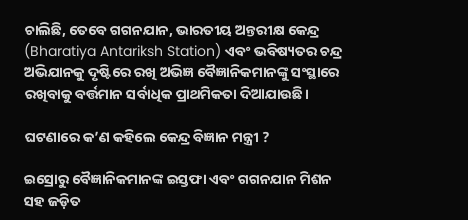ଚାଲିଛି, ତେବେ ଗଗନଯାନ, ଭାରତୀୟ ଅନ୍ତରୀକ୍ଷ କେନ୍ଦ୍ର (Bharatiya Antariksh Station) ଏବଂ ଭବିଷ୍ୟତର ଚନ୍ଦ୍ର ଅଭିଯାନକୁ ଦୃଷ୍ଟିରେ ରଖି ଅଭିଜ୍ଞ ବୈଜ୍ଞାନିକମାନଙ୍କୁ ସଂସ୍ଥାରେ ରଖିବାକୁ ବର୍ତ୍ତମାନ ସର୍ବାଧିକ ପ୍ରାଥମିକତା ଦିଆଯାଉଛି।

ଘଟଣାରେ କ’ଣ କହିଲେ କେନ୍ଦ୍ର ବିଜ୍ଞାନ ମନ୍ତ୍ରୀ ?

ଇସ୍ରୋରୁ ବୈଜ୍ଞାନିକମାନଙ୍କ ଇସ୍ତଫା ଏବଂ ଗଗନଯାନ ମିଶନ ସହ ଜଡ଼ିତ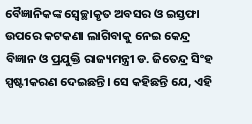ବୈଜ୍ଞାନିକଙ୍କ ସ୍ୱେଚ୍ଛାକୃତ ଅବସର ଓ ଇସ୍ତଫା ଉପରେ କଟକଣା ଲାଗିବାକୁ ନେଇ କେନ୍ଦ୍ର ବିଜ୍ଞାନ ଓ ପ୍ରଯୁକ୍ତି ରାଜ୍ୟମନ୍ତ୍ରୀ ଡ. ଜିତେନ୍ଦ୍ର ସିଂହ ସ୍ପଷ୍ଟୀକରଣ ଦେଇଛନ୍ତି। ସେ କହିଛନ୍ତି ଯେ, ଏହି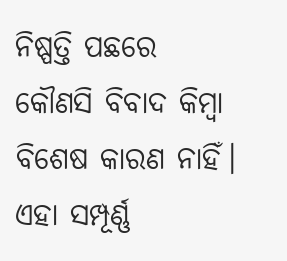ନିଷ୍ପତ୍ତି ପଛରେ କୌଣସି ବିବାଦ କିମ୍ବା ବିଶେଷ କାରଣ ନାହିଁ। ଏହା ସମ୍ପୂର୍ଣ୍ଣ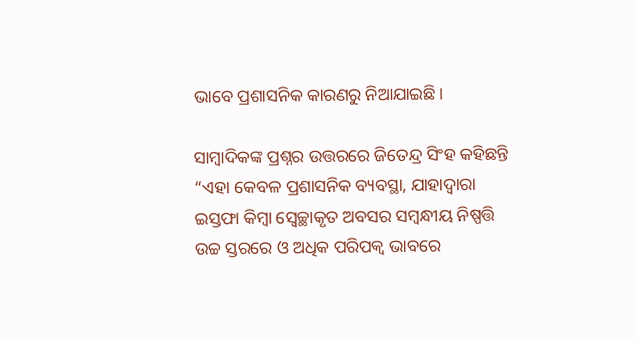ଭାବେ ପ୍ରଶାସନିକ କାରଣରୁ ନିଆଯାଇଛି।

ସାମ୍ବାଦିକଙ୍କ ପ୍ରଶ୍ନର ଉତ୍ତରରେ ଜିତେନ୍ଦ୍ର ସିଂହ କହିଛନ୍ତି “ଏହା କେବଳ ପ୍ରଶାସନିକ ବ୍ୟବସ୍ଥା, ଯାହାଦ୍ୱାରା ଇସ୍ତଫା କିମ୍ବା ସ୍ୱେଚ୍ଛାକୃତ ଅବସର ସମ୍ବନ୍ଧୀୟ ନିଷ୍ପତ୍ତି ଉଚ୍ଚ ସ୍ତରରେ ଓ ଅଧିକ ପରିପକ୍ୱ ଭାବରେ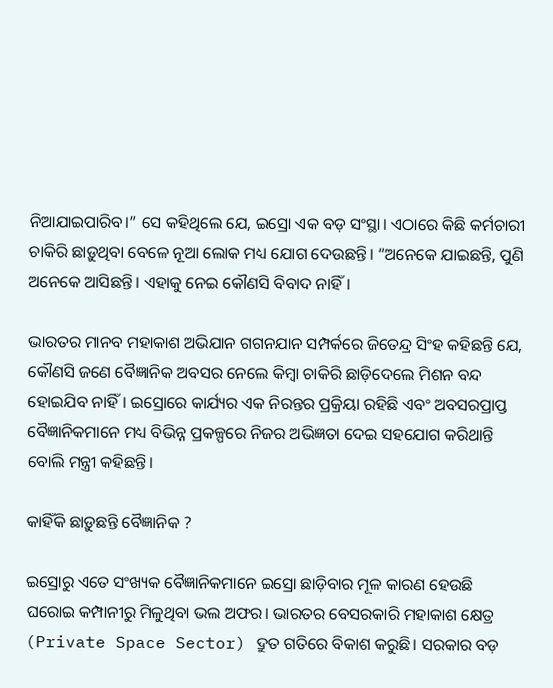ନିଆଯାଇପାରିବ।” ସେ କହିଥିଲେ ଯେ, ଇସ୍ରୋ ଏକ ବଡ଼ ସଂସ୍ଥା। ଏଠାରେ କିଛି କର୍ମଚାରୀ ଚାକିରି ଛାଡ଼ୁଥିବା ବେଳେ ନୂଆ ଲୋକ ମଧ୍ୟ ଯୋଗ ଦେଉଛନ୍ତି। “ଅନେକେ ଯାଇଛନ୍ତି, ପୁଣି ଅନେକେ ଆସିଛନ୍ତି। ଏହାକୁ ନେଇ କୌଣସି ବିବାଦ ନାହିଁ।

ଭାରତର ମାନବ ମହାକାଶ ଅଭିଯାନ ଗଗନଯାନ ସମ୍ପର୍କରେ ଜିତେନ୍ଦ୍ର ସିଂହ କହିଛନ୍ତି ଯେ, କୌଣସି ଜଣେ ବୈଜ୍ଞାନିକ ଅବସର ନେଲେ କିମ୍ବା ଚାକିରି ଛାଡ଼ିଦେଲେ ମିଶନ ବନ୍ଦ ହୋଇଯିବ ନାହିଁ। ଇସ୍ରୋରେ କାର୍ଯ୍ୟର ଏକ ନିରନ୍ତର ପ୍ରକ୍ରିୟା ରହିଛି ଏବଂ ଅବସରପ୍ରାପ୍ତ ବୈଜ୍ଞାନିକମାନେ ମଧ୍ୟ ବିଭିନ୍ନ ପ୍ରକଳ୍ପରେ ନିଜର ଅଭିଜ୍ଞତା ଦେଇ ସହଯୋଗ କରିଥାନ୍ତି ବୋଲି ମନ୍ତ୍ରୀ କହିଛନ୍ତି।

କାହିଁକି ଛାଡ଼ୁଛନ୍ତି ବୈଜ୍ଞାନିକ ?

ଇସ୍ରୋରୁ ଏତେ ସଂଖ୍ୟକ ବୈଜ୍ଞାନିକମାନେ ଇସ୍ରୋ ଛାଡ଼ିବାର ମୂଳ କାରଣ ହେଉଛି ଘରୋଇ କମ୍ପାନୀରୁ ମିଳୁଥିବା ଭଲ ଅଫର। ଭାରତର ବେସରକାରି ମହାକାଶ କ୍ଷେତ୍ର (Private Space Sector) ଦ୍ରୁତ ଗତିରେ ବିକାଶ କରୁଛି। ସରକାର ବଡ଼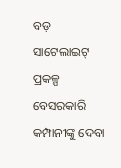ବଡ଼ ସାଟେଲାଇଟ୍ ପ୍ରକଳ୍ପ ବେସରକାରି କମ୍ପାନୀଙ୍କୁ ଦେବା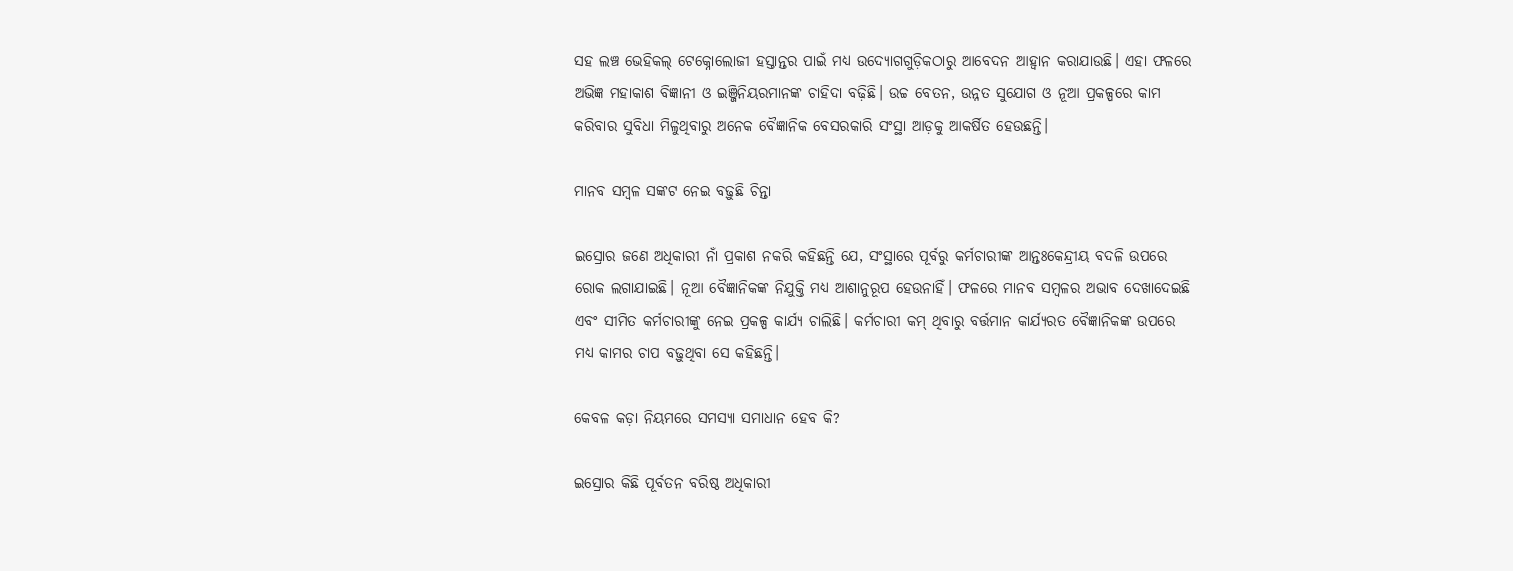ସହ ଲଞ୍ଚ ଭେହିକଲ୍ ଟେକ୍ନୋଲୋଜୀ ହସ୍ତାନ୍ତର ପାଇଁ ମଧ୍ୟ ଉଦ୍ୟୋଗଗୁଡ଼ିକଠାରୁ ଆବେଦନ ଆହ୍ୱାନ କରାଯାଉଛି। ଏହା ଫଳରେ ଅଭିଜ୍ଞ ମହାକାଶ ବିଜ୍ଞାନୀ ଓ ଇଞ୍ଜିନିୟରମାନଙ୍କ ଚାହିଦା ବଢ଼ିଛି। ଉଚ୍ଚ ବେତନ, ଉନ୍ନତ ସୁଯୋଗ ଓ ନୂଆ ପ୍ରକଳ୍ପରେ କାମ କରିବାର ସୁବିଧା ମିଳୁଥିବାରୁ ଅନେକ ବୈଜ୍ଞାନିକ ବେସରକାରି ସଂସ୍ଥା ଆଡ଼କୁ ଆକର୍ଷିତ ହେଉଛନ୍ତି।

ମାନବ ସମ୍ବଳ ସଙ୍କଟ ନେଇ ବଢ଼ୁଛି ଚିନ୍ତା

ଇସ୍ରୋର ଜଣେ ଅଧିକାରୀ ନାଁ ପ୍ରକାଶ ନକରି କହିଛନ୍ତି ଯେ, ସଂସ୍ଥାରେ ପୂର୍ବରୁ କର୍ମଚାରୀଙ୍କ ଆନ୍ତଃକେନ୍ଦ୍ରୀୟ ବଦଳି ଉପରେ ରୋକ ଲଗାଯାଇଛି। ନୂଆ ବୈଜ୍ଞାନିକଙ୍କ ନିଯୁକ୍ତି ମଧ୍ୟ ଆଶାନୁରୂପ ହେଉନାହିଁ। ଫଳରେ ମାନବ ସମ୍ବଳର ଅଭାବ ଦେଖାଦେଇଛି ଏବଂ ସୀମିତ କର୍ମଚାରୀଙ୍କୁ ନେଇ ପ୍ରକଳ୍ପ କାର୍ଯ୍ୟ ଚାଲିଛି। କର୍ମଚାରୀ କମ୍ ଥିବାରୁ ବର୍ତ୍ତମାନ କାର୍ଯ୍ୟରତ ବୈଜ୍ଞାନିକଙ୍କ ଉପରେ ମଧ୍ୟ କାମର ଚାପ ବଢ଼ୁଥିବା ସେ କହିଛନ୍ତି।

କେବଳ କଡ଼ା ନିୟମରେ ସମସ୍ୟା ସମାଧାନ ହେବ କି?

ଇସ୍ରୋର କିଛି ପୂର୍ବତନ ବରିଷ୍ଠ ଅଧିକାରୀ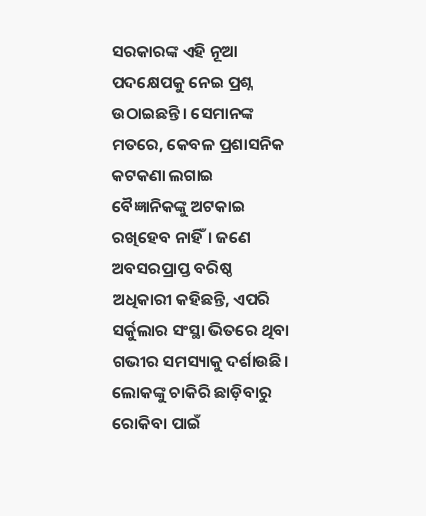ସରକାରଙ୍କ ଏହି ନୂଆ ପଦକ୍ଷେପକୁ ନେଇ ପ୍ରଶ୍ନ ଉଠାଇଛନ୍ତି। ସେମାନଙ୍କ ମତରେ, କେବଳ ପ୍ରଶାସନିକ କଟକଣା ଲଗାଇ ବୈଜ୍ଞାନିକଙ୍କୁ ଅଟକାଇ ରଖିହେବ ନାହିଁ। ଜଣେ ଅବସରପ୍ରାପ୍ତ ବରିଷ୍ଠ ଅଧିକାରୀ କହିଛନ୍ତି, ଏପରି ସର୍କୁଲାର ସଂସ୍ଥା ଭିତରେ ଥିବା ଗଭୀର ସମସ୍ୟାକୁ ଦର୍ଶାଉଛି। ଲୋକଙ୍କୁ ଚାକିରି ଛାଡ଼ିବାରୁ ରୋକିବା ପାଇଁ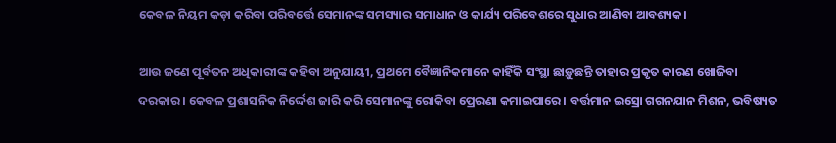କେବଳ ନିୟମ କଡ଼ା କରିବା ପରିବର୍ତ୍ତେ ସେମାନଙ୍କ ସମସ୍ୟାର ସମାଧାନ ଓ କାର୍ଯ୍ୟ ପରିବେଶରେ ସୁଧାର ଆଣିବା ଆବଶ୍ୟକ।

ଆଉ ଜଣେ ପୂର୍ବତନ ଅଧିକାରୀଙ୍କ କହିବା ଅନୁଯାୟୀ, ପ୍ରଥମେ ବୈଜ୍ଞାନିକମାନେ କାହିଁକି ସଂସ୍ଥା ଛାଡ଼ୁଛନ୍ତି ତାହାର ପ୍ରକୃତ କାରଣ ଖୋଜିବା ଦରକାର। କେବଳ ପ୍ରଶାସନିକ ନିର୍ଦ୍ଦେଶ ଜାରି କରି ସେମାନଙ୍କୁ ରୋକିବା ପ୍ରେରଣା କମାଇପାରେ। ବର୍ତ୍ତମାନ ଇସ୍ରୋ ଗଗନଯାନ ମିଶନ, ଭବିଷ୍ୟତ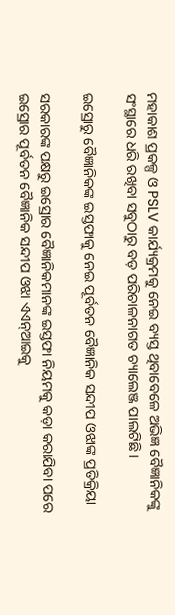ମହାକାଶ ପ୍ରକଳ୍ପ ଓ PSLV କାର୍ଯ୍ୟକ୍ରମକୁ ନେଇ ବ୍ୟସ୍ତ ଥିବାବେଳେ ଅଭିଜ୍ଞ ବୈଜ୍ଞାନିକଙ୍କୁ ସଂସ୍ଥାରେ ଧରି ରଖିବା ସବୁଠାରୁ ବଡ଼ ପରିଚାଳନାଗତ ଚ୍ୟାଲେଞ୍ଜ ପାଲଟିଛି।

ଇସ୍ରୋରୁ ବୈଜ୍ଞାନିକଙ୍କ ଇସ୍ତଫାକୁ ନେଇ ପୂର୍ବତନ ବୈଜ୍ଞାନିକ ସନ୍ଦୀପ ଓଝାଙ୍କ ପ୍ରତିକ୍ରିୟା

ସରକାରଙ୍କ ପକ୍ଷରୁ ଇସ୍ରୋର ବୈଜ୍ଞାନିକମାନଙ୍କ ଇସ୍ତଫା ନିୟମକୁ କଡ଼ା କରାଯିବା ପରେ ଇସ୍ରୋର ପୂର୍ବତନ ବୈଜ୍ଞାନିକ ସନ୍ଦୀପ ଓଝା ଏଏନ୍ଆଇକୁ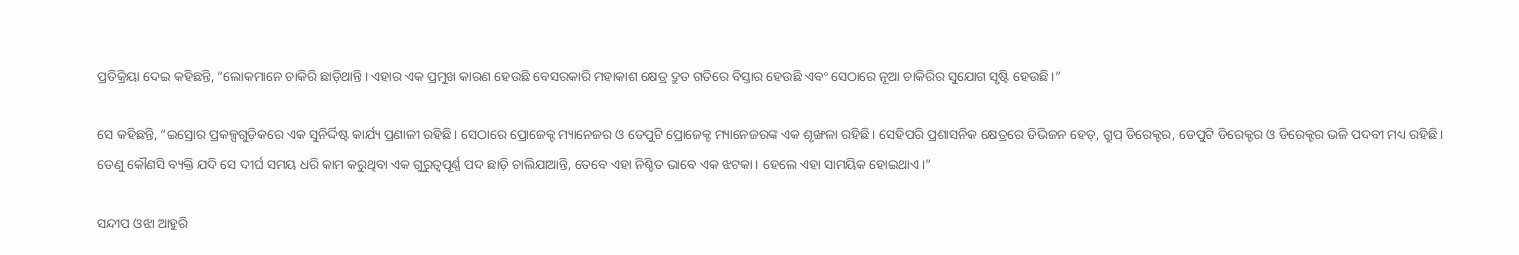ପ୍ରତିକ୍ରିୟା ଦେଇ କହିଛନ୍ତି, “ଲୋକମାନେ ଚାକିରି ଛାଡ଼ିଥାନ୍ତି। ଏହାର ଏକ ପ୍ରମୁଖ କାରଣ ହେଉଛି ବେସରକାରି ମହାକାଶ କ୍ଷେତ୍ର ଦ୍ରୁତ ଗତିରେ ବିସ୍ତାର ହେଉଛି ଏବଂ ସେଠାରେ ନୂଆ ଚାକିରିର ସୁଯୋଗ ସୃଷ୍ଟି ହେଉଛି।”

ସେ କହିଛନ୍ତି, “ଇସ୍ରୋର ପ୍ରକଳ୍ପଗୁଡ଼ିକରେ ଏକ ସୁନିର୍ଦ୍ଦିଷ୍ଟ କାର୍ଯ୍ୟ ପ୍ରଣାଳୀ ରହିଛି। ସେଠାରେ ପ୍ରୋଜେକ୍ଟ ମ୍ୟାନେଜର ଓ ଡେପୁଟି ପ୍ରୋଜେକ୍ଟ ମ୍ୟାନେଜରଙ୍କ ଏକ ଶୃଙ୍ଖଳା ରହିଛି। ସେହିପରି ପ୍ରଶାସନିକ କ୍ଷେତ୍ରରେ ଡିଭିଜନ ହେଡ୍, ଗ୍ରୁପ୍ ଡିରେକ୍ଟର, ଡେପୁଟି ଡିରେକ୍ଟର ଓ ଡିରେକ୍ଟର ଭଳି ପଦବୀ ମଧ୍ୟ ରହିଛି। ତେଣୁ କୌଣସି ବ୍ୟକ୍ତି ଯଦି ସେ ଦୀର୍ଘ ସମୟ ଧରି କାମ କରୁଥିବା ଏକ ଗୁରୁତ୍ୱପୂର୍ଣ୍ଣ ପଦ ଛାଡ଼ି ଚାଲିଯାଆନ୍ତି, ତେବେ ଏହା ନିଶ୍ଚିତ ଭାବେ ଏକ ଝଟକା। ହେଲେ ଏହା ସାମୟିକ ହୋଇଥାଏ।”

ସନ୍ଦୀପ ଓଝା ଆହୁରି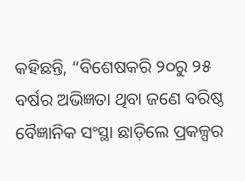କହିଛନ୍ତି, “ବିଶେଷକରି ୨୦ରୁ ୨୫ ବର୍ଷର ଅଭିଜ୍ଞତା ଥିବା ଜଣେ ବରିଷ୍ଠ ବୈଜ୍ଞାନିକ ସଂସ୍ଥା ଛାଡ଼ିଲେ ପ୍ରକଳ୍ପର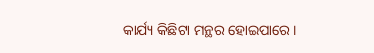କାର୍ଯ୍ୟ କିଛିଟା ମନ୍ଥର ହୋଇପାରେ।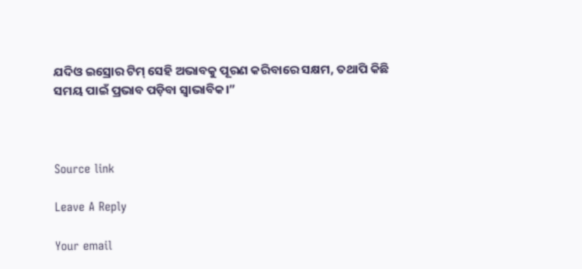ଯଦିଓ ଇସ୍ରୋର ଟିମ୍ ସେହି ଅଭାବକୁ ପୂରଣ କରିବାରେ ସକ୍ଷମ, ତଥାପି କିଛି ସମୟ ପାଇଁ ପ୍ରଭାବ ପଡ଼ିବା ସ୍ୱାଭାବିକ।”



Source link

Leave A Reply

Your email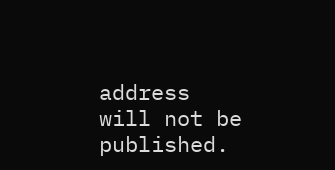address will not be published.